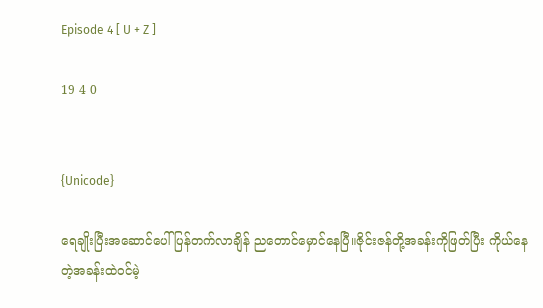Episode 4 [ U + Z ]

19 4 0


{Unicode}

ရေချိုးပြီးအဆောင်ပေါ် ပြန်တက်လာချိန် ညတောင်မှောင်နေပြီ။ဇိုင်းဇန်တို့အခန်းကိုဖြတ်ပြီး ကိုယ်နေတဲ့အခန်းထဲဝင်မဲ့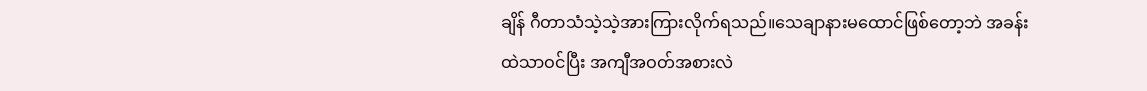ချိန် ဂီတာသံသဲ့သဲ့အားကြားလိုက်ရသည်။သေချာနားမထောင်ဖြစ်တော့ဘဲ အခန်းထဲသာဝင်ပြီး အကျီအဝတ်အစားလဲ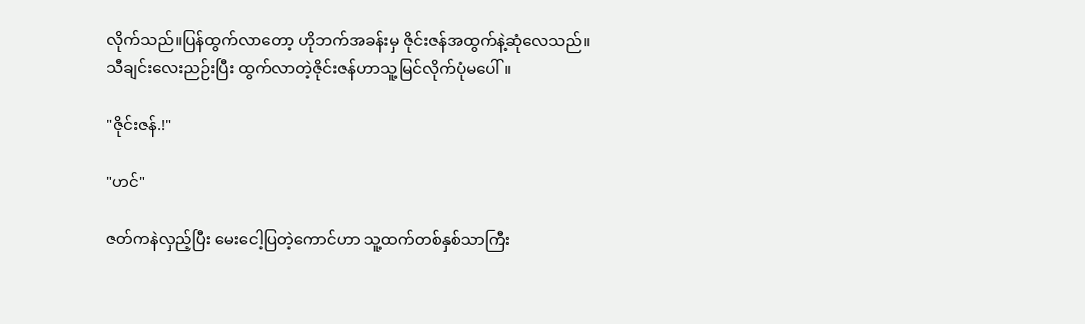လိုက်သည်။ပြန်ထွက်လာတော့ ဟိုဘက်အခန်းမှ ဇိုင်းဇန်အထွက်နဲ့ဆုံလေသည်။
သီချင်းလေးညဉ်းပြီး ထွက်လာတဲ့ဇိုင်းဇန်ဟာသူ့မြင်လိုက်ပုံမပေါ်။

"ဇိုင်းဇန်.!"

"ဟင်"

ဇတ်ကနဲလှည့်ပြီး မေးငေါ့ပြတဲ့ကောင်ဟာ သူ့ထက်တစ်နှစ်သာကြီး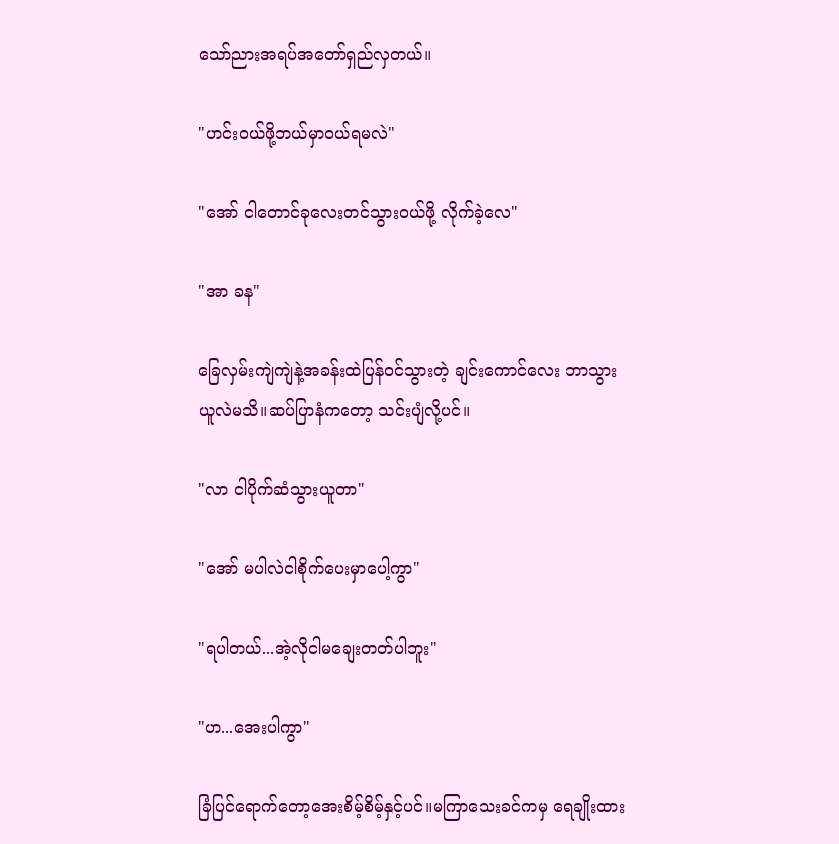သော်ညားအရပ်အတော်ရှည်လှတယ်။

"ဟင်းဝယ်ဖို့ဘယ်မှာဝယ်ရမလဲ"

"အော် ငါတောင်ခုလေးတင်သွားဝယ်ဖို့ လိုက်ခဲ့လေ"

"အာ ခန"

ခြေလှမ်းကျဲကျဲနဲ့အခန်းထဲပြန်ဝင်သွားတဲ့ ချင်းကောင်လေး ဘာသွားယူလဲမသိ။ဆပ်ပြာနံကတော့ သင်းပျံလို့ပင်။

"လာ ငါပိုက်ဆံသွားယူတာ"

"အော် မပါလဲငါစိုက်ပေးမှာပေါ့ကွာ"

"ရပါတယ်...အဲ့လိုငါမချေးတတ်ပါဘူး"

"ဟ...အေးပါကွာ"

ခြံပြင်ရောက်တော့အေးစိမ့်စိမ့်နှင့်ပင်။မကြာသေးခင်ကမှ ရေချိုးထား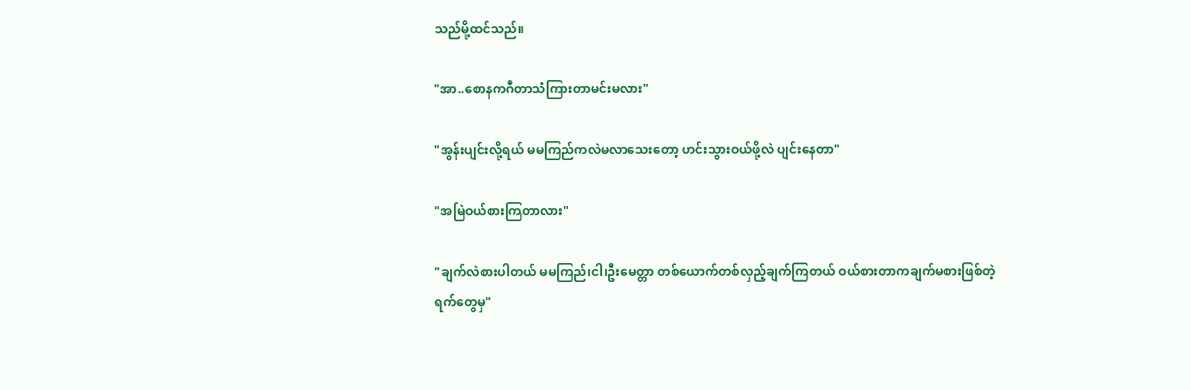သည်မို့ထင်သည်။

"အာ..စောနကဂီတာသံကြားတာမင်းမလား"

"အွန်းပျင်းလို့ရယ် မမကြည်ကလဲမလာသေးတော့ ဟင်းသွားဝယ်ဖို့လဲ ပျင်းနေတာ"

"အမြဲဝယ်စားကြတာလား"

"ချက်လဲစားပါတယ် မမကြည်၊ငါ၊ဦးမေတ္တာ တစ်ယောက်တစ်လှည့်ချက်ကြတယ် ဝယ်စားတာကချက်မစားဖြစ်တဲ့ရက်‌တွေမှ"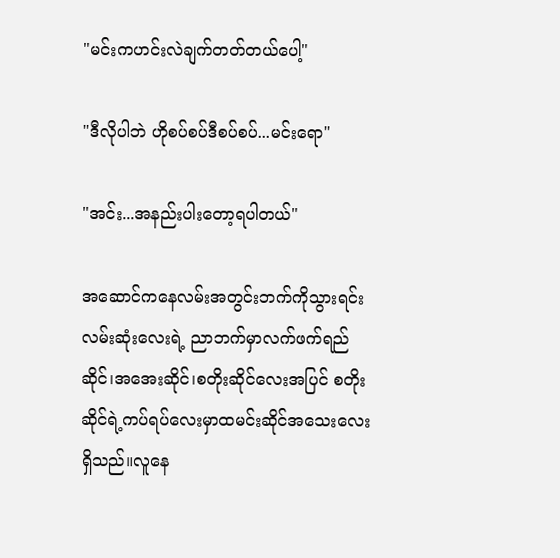"မင်းကဟင်းလဲချက်တတ်တယ်ပေါ့"

"ဒီလိုပါဘဲ ဟိုစပ်စပ်ဒီစပ်စပ်...မင်းရော"

"အင်း...အနည်းပါးတော့ရပါတယ်"

အဆောင်ကနေလမ်းအတွင်းဘက်ကိုသွားရင်း လမ်းဆုံးလေးရဲ့ ညာဘက်မှာလက်ဖက်ရည်ဆိုင်၊အအေးဆိုင်၊စတိုးဆိုင်လေးအပြင် စတိုးဆိုင်ရဲ့ကပ်ရပ်လေးမှာထမင်းဆိုင်အသေးလေးရှိသည်။လူနေ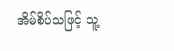အိမ်စိပ်သဖြင့် သူ့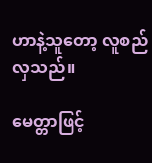ဟာနဲ့သူတော့ လူစည်လှသည်။

မေတ္တာဖြင့်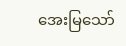အေးမြသော်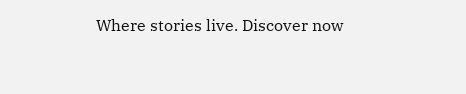Where stories live. Discover now